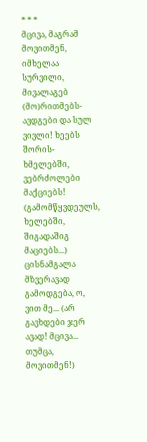* * *
მცივა, მაგრამ მოვითმენ, იმხელაა სურვილი, მივალაგებ (მო)რითმებს- ავდგები და სულ ვივლი! ხეებს შორის- ხმელებში, ვებრძოლები მაქციებს! (გამომწყვდეულს, ხელებში, შიგადაშიგ მაციებს...) ცისნამგალა მზვერავად გამოდგება, ო, ვით მე... (არ გავხდები ჯერ ავად! მცივა... თუმცა, მოვითმენ!)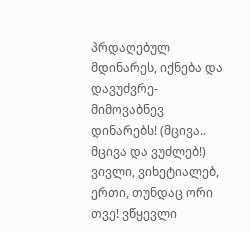პრდაღებულ მდინარეს, იქნება და დავუძვრე- მიმოვაბნევ დინარებს! (მცივა.. მცივა და ვუძლებ!) ვივლი, ვიხეტიალებ, ერთი, თუნდაც ორი თვე! ვწყევლი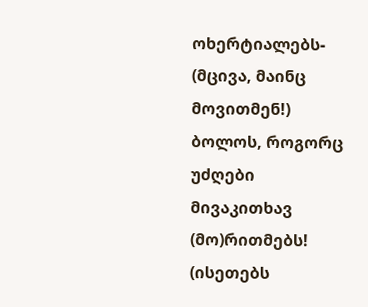ოხერტიალებს- (მცივა, მაინც მოვითმენ!) ბოლოს, როგორც უძღები მივაკითხავ (მო)რითმებს! (ისეთებს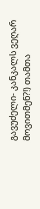გავუძელი- კანკალს ვეღარ მოვითმენ?!) თამთა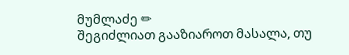მუმლაძე ✏
შეგიძლიათ გააზიაროთ მასალა, თუ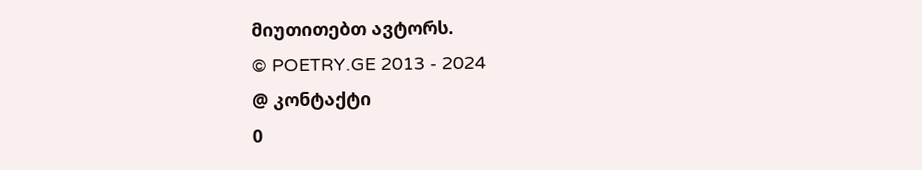მიუთითებთ ავტორს.
© POETRY.GE 2013 - 2024
@ კონტაქტი
0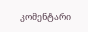კომენტარი